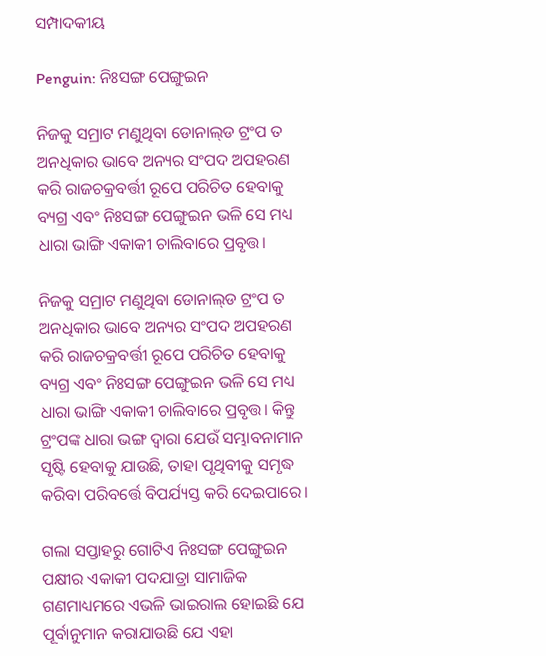ସମ୍ପାଦକୀୟ

Penguin: ନିଃସଙ୍ଗ ପେଙ୍ଗୁଇନ

ନିଜକୁ ସମ୍ରାଟ ମଣୁଥିବା ଡୋନାଲ୍‌ଡ ଟ୍ରଂପ ତ ଅନଧିକାର ଭାବେ ଅନ୍ୟର ସଂପଦ ଅପହରଣ କରି ରାଜଚକ୍ରବର୍ତ୍ତୀ ରୂପେ ପରିଚିତ ହେବାକୁ ବ୍ୟଗ୍ର ଏବଂ ନିଃସଙ୍ଗ ପେଙ୍ଗୁଇନ ଭଳି ସେ ମଧ୍ୟ ଧାରା ଭାଙ୍ଗି ଏକାକୀ ଚାଲିବାରେ ପ୍ରବୃତ୍ତ।

ନିଜକୁ ସମ୍ରାଟ ମଣୁଥିବା ଡୋନାଲ୍‌ଡ ଟ୍ରଂପ ତ ଅନଧିକାର ଭାବେ ଅନ୍ୟର ସଂପଦ ଅପହରଣ କରି ରାଜଚକ୍ରବର୍ତ୍ତୀ ରୂପେ ପରିଚିତ ହେବାକୁ ବ୍ୟଗ୍ର ଏବଂ ନିଃସଙ୍ଗ ପେଙ୍ଗୁଇନ ଭଳି ସେ ମଧ୍ୟ ଧାରା ଭାଙ୍ଗି ଏକାକୀ ଚାଲିବାରେ ପ୍ରବୃତ୍ତ। କିନ୍ତୁ ଟ୍ରଂପଙ୍କ ଧାରା ଭଙ୍ଗ ଦ୍ବାରା ଯେଉଁ ସମ୍ଭାବନାମାନ ସୃଷ୍ଟି ହେବାକୁ ଯାଉଛି, ତାହା ପୃଥିବୀକୁ ସମୃଦ୍ଧ କରିବା ପରିବର୍ତ୍ତେ ବିପର୍ଯ୍ୟସ୍ତ କରି ଦେଇପାରେ।

ଗଲା ସପ୍ତାହରୁ ଗୋଟିଏ ନିଃସଙ୍ଗ ପେଙ୍ଗୁଇନ ପକ୍ଷୀର ଏକାକୀ ପଦଯାତ୍ରା ସାମାଜିକ ଗଣମାଧ୍ୟମରେ ଏଭଳି ଭାଇରାଲ ହୋଇଛି ଯେ ପୂର୍ବାନୁମାନ କରାଯାଉଛି ଯେ ଏହା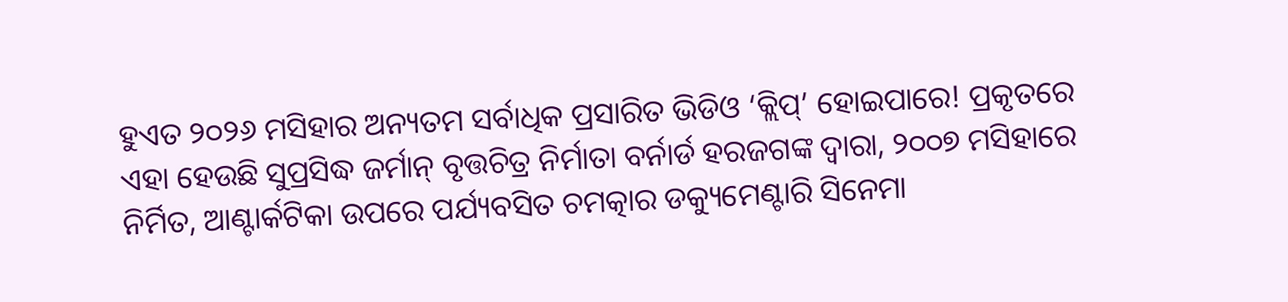ହୁଏତ ୨୦୨୬ ମସିହାର ଅନ୍ୟତମ ସର୍ବାଧିକ ପ୍ରସାରିତ ଭିଡିଓ ‘କ୍ଲିପ୍‌’ ହୋଇପାରେ! ପ୍ରକୃତରେ ଏହା ହେଉଛି ସୁପ୍ରସିଦ୍ଧ ଜର୍ମାନ୍‌ ବୃତ୍ତଚିତ୍ର ନିର୍ମାତା ବର୍ନାର୍ଡ ହରଜଗଙ୍କ ଦ୍ବାରା, ୨୦୦୭ ମସିହାରେ ନିର୍ମିତ, ଆଣ୍ଟାର୍କଟିକା ଉପରେ ପର୍ଯ୍ୟବସିତ ଚମତ୍କାର ଡକ୍ୟୁମେଣ୍ଟାରି ସିନେମା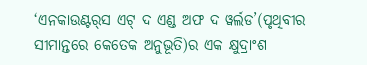‘ଏନକାଉଣ୍ଟର୍‌ସ ଏଟ୍‌ ଦ ଏଣ୍ଡ ଅଫ ଦ ୱର୍ଲଡ’(ପୃଥିବୀର ସୀମାନ୍ତରେ କେତେକ ଅନୁଭୂତି)ର ଏକ କ୍ଷୁଦ୍ରାଂଶ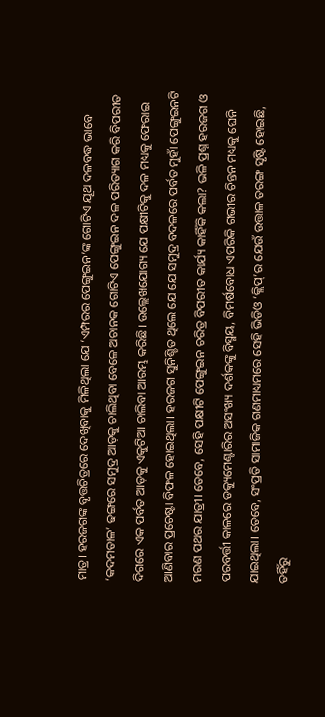ମାତ୍ର। ହରଜଗଙ୍କ ବୃତ୍ତଚିତ୍ରରେ ଦେଖିବାକୁ ମିଳିଥିଲା ଯେ ‘ଏମ୍ପରର ପେଙ୍ଗୁଇନ’ଙ୍କ ଗୋଟିଏ ଯୂଥ ଦଳବଦ୍ଧ ଭାବେ ‘କଦମତାଳ’ ଢଙ୍ଗରେ ସମୁଦ୍ର ଆଡ଼କୁ ଚାଲିଥିବା ବେଳେ ଅଚାନକ ଗୋଟିଏ ପେଙ୍ଗୁଇନ ଦଳ ପରିତ୍ୟାଗ କରି ବିପରୀତ ଦିଗରେ ଏକ ପର୍ବତ ଆଡ଼କୁ ଏକୁଟିଆ ଚାଲିବା ଆରମ୍ଭ କରିଛି। ଉଲ୍ଲେଖଯୋଗ୍ୟ ଯେ ପକ୍ଷୀଟିକୁ ଦଳ ମଧ୍ୟକୁ ଫେରାଇ ଆଣିବାର ପ୍ରଚେଷ୍ଟା ବିଫଳ ହୋଇଥିଲା। ହରଜଗ ସୁନିଶ୍ଚିତ ଥିଲେ ଯେ ଯେ ସମୁଦ୍ର ବଦଳରେ ପର୍ବତ ମୁହାଁ ପେଙ୍ଗୁଇନଟି ମରଣ ପଥର ଯାତ୍ରୀ। ତେବେ, ସେହି ପକ୍ଷୀଟି ପେଙ୍ଗୁଇନ ଚରିତ୍ର ବିପରୀତ କାର୍ଯ୍ୟ କାହିଁକି କଲା? ଭଳି ପ୍ରଶ୍ନ ହରଜଗ ଓ ପରବର୍ତ୍ତୀ କାଳରେ ଡକ୍ୟୁମେଣ୍ଟାରିର ଅସଂଖ୍ୟ ଦର୍ଶକଙ୍କୁ ବିସ୍ମୟ, ବିମର୍ଷବୋଧ ଏପରିକି ଗଭୀର ଚିନ୍ତନ ମଧ୍ୟକୁ ଘେନି ଯାଇଥିଲା। ତେବେ, ସଂପ୍ରତି ସାମାଜିକ ଗଣମାଧ୍ୟମରେ ସେହି ଭିଡିଓ ‘କ୍ଲିପ୍‌’ର ଯେଉଁ ଉତ୍ତାଳ ତରଙ୍ଗ ସୃଷ୍ଟି ହୋଇଛି, ତହିଁରୁ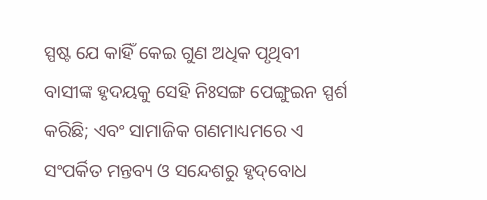ସ୍ପଷ୍ଟ ଯେ କାହିଁ କେଇ ଗୁଣ ଅଧିକ ପୃଥିବୀ ବାସୀଙ୍କ ହୃଦୟକୁ ସେହି ନିଃସଙ୍ଗ ପେଙ୍ଗୁଇନ ସ୍ପର୍ଶ କରିଛି; ଏବଂ ସାମାଜିକ ଗଣମାଧ୍ୟମରେ ଏ ସଂପର୍କିତ ମନ୍ତବ୍ୟ ଓ ସନ୍ଦେଶରୁ ହୃଦ୍‌ବୋଧ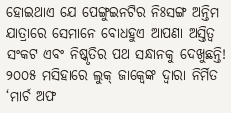ହୋଇଥାଏ ଯେ ପେଙ୍ଗୁଇନଟିର ନିଃସଙ୍ଗ ଅନ୍ତିମ ଯାତ୍ରାରେ ସେମାନେ ବୋଧହୁଏ ଆପଣା ଅସ୍ତିତ୍ବ ସଂକଟ ଏବଂ ନିଷ୍କୃତିର ପଥ ସନ୍ଧାନକୁ ଦେଖୁଛନ୍ତି!
୨୦୦୫ ମସିହାରେ ଲୁକ୍‌ ଜାକ୍ବେଙ୍କ ଦ୍ବାରା ନିର୍ମିତ ‘ମାର୍ଚ ଅଫ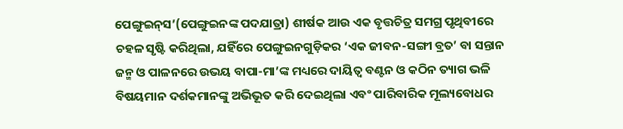ପେଙ୍ଗୁଇନ୍‌ସ’(ପେଙ୍ଗୁଇନଙ୍କ ପଦଯାତ୍ରା) ଶୀର୍ଷକ ଆଉ ଏକ ବୃତ୍ତଚିତ୍ର ସମଗ୍ର ପୃଥିବୀରେ ଚହଳ ସୃଷ୍ଟି କରିଥିଲା, ଯହିଁରେ ପେଙ୍ଗୁଇନଗୁଡ଼ିକର ‘ଏକ ଜୀବନ-ସଙ୍ଗୀ ବ୍ରତ’ ବା ସନ୍ତାନ ଜନ୍ମ ଓ ପାଳନରେ ଉଭୟ ବାପା-ମା’ଙ୍କ ମଧ୍ୟରେ ଦାୟିତ୍ବ ବଣ୍ଟନ ଓ କଠିନ ତ୍ୟାଗ ଭଳି ବିଷୟମାନ ଦର୍ଶକମାନଙ୍କୁ ଅଭିଭୂତ କରି ଦେଇଥିଲା ଏବଂ ପାରିବାରିକ ମୂଲ୍ୟବୋଧର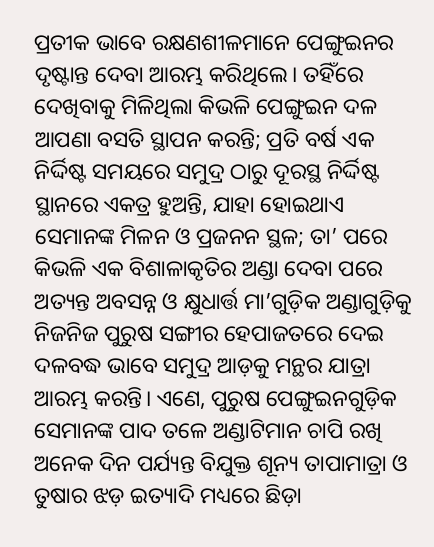ପ୍ରତୀକ ଭାବେ ରକ୍ଷଣଶୀଳମାନେ ପେଙ୍ଗୁଇନର ଦୃଷ୍ଟାନ୍ତ ଦେବା ଆରମ୍ଭ କରିଥିଲେ। ତହିଁରେ ଦେଖିବାକୁ ମିଳିଥିଲା କିଭଳି ପେଙ୍ଗୁଇନ ଦଳ ଆପଣା ବସତି ସ୍ଥାପନ କରନ୍ତି; ପ୍ରତି ବର୍ଷ ଏକ ନିର୍ଦ୍ଦିଷ୍ଟ ସମୟରେ ସମୁଦ୍ର ଠାରୁ ଦୂରସ୍ଥ ନିର୍ଦ୍ଦିଷ୍ଟ ସ୍ଥାନରେ ଏକତ୍ର ହୁଅନ୍ତି, ଯାହା ହୋଇଥାଏ ସେମାନଙ୍କ ମିଳନ ଓ ପ୍ରଜନନ ସ୍ଥଳ; ତା’ ପରେ କିଭଳି ଏକ ବିଶାଳାକୃତିର ଅଣ୍ଡା ଦେବା ପରେ ଅତ୍ୟନ୍ତ ଅବସନ୍ନ ଓ କ୍ଷୁଧାର୍ତ୍ତ ମା’ଗୁଡ଼ିକ ଅଣ୍ଡାଗୁଡ଼ିକୁ ନିଜନିଜ ପୁରୁଷ ସଙ୍ଗୀର ହେପାଜତରେ ଦେଇ ଦଳବଦ୍ଧ ଭାବେ ସମୁଦ୍ର ଆଡ଼କୁ ମନ୍ଥର ଯାତ୍ରା ଆରମ୍ଭ କରନ୍ତି। ଏଣେ, ପୁରୁଷ ପେଙ୍ଗୁଇନଗୁଡ଼ିକ ସେମାନଙ୍କ ପାଦ ତଳେ ଅଣ୍ଡାଟିମାନ ଚାପି ରଖି ଅନେକ ଦିନ ପର୍ଯ୍ୟନ୍ତ ବିଯୁକ୍ତ ଶୂନ୍ୟ ତାପାମାତ୍ରା ଓ ତୁଷାର ଝଡ଼ ଇତ୍ୟାଦି ମଧ୍ୟରେ ଛିଡ଼ା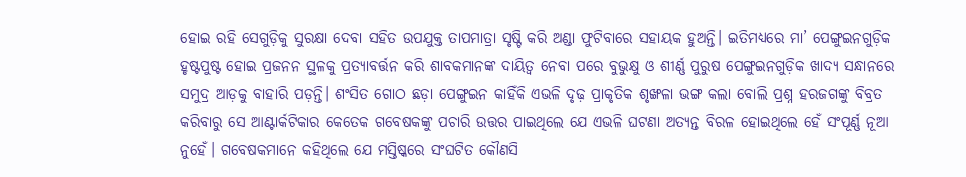ହୋଇ ରହି ସେଗୁଡ଼ିକୁ ସୁରକ୍ଷା ଦେବା ସହିତ ଉପଯୁକ୍ତ ତାପମାତ୍ରା ସୃଷ୍ଟି କରି ଅଣ୍ଡା ଫୁଟିବାରେ ସହାୟକ ହୁଅନ୍ତି। ଇତିମଧ୍ୟରେ ମା’ ପେଙ୍ଗୁଇନଗୁଡ଼ିକ ହୃଷ୍ଟପୁଷ୍ଟ ହୋଇ ପ୍ରଜନନ ସ୍ଥଳକୁ ପ୍ରତ୍ୟାବର୍ତ୍ତନ କରି ଶାବକମାନଙ୍କ ଦାୟିତ୍ବ ନେବା ପରେ ବୁଭୁକ୍ଷୁ ଓ ଶୀର୍ଣ୍ଣ ପୁରୁଷ ପେଙ୍ଗୁଇନଗୁଡ଼ିକ ଖାଦ୍ୟ ସନ୍ଧାନରେ ସମୁଦ୍ର ଆଡ଼କୁ ବାହାରି ପଡ଼ନ୍ତି। ଶଂସିତ ଗୋଠ ଛଡ଼ା ପେଙ୍ଗୁଇନ କାହିଁକି ଏଭଳି ଦୃଢ଼ ପ୍ରାକୃତିକ ଶୃଙ୍ଖଳା ଭଙ୍ଗ କଲା ବୋଲି ପ୍ରଶ୍ନ ହରଜଗଙ୍କୁ ବିବ୍ରତ କରିବାରୁ ସେ ଆଣ୍ଟାର୍କଟିକାର କେତେକ ଗବେଷକଙ୍କୁ ପଚାରି ଉତ୍ତର ପାଇଥିଲେ ଯେ ଏଭଳି ଘଟଣା ଅତ୍ୟନ୍ତ ବିରଳ ହୋଇଥିଲେ ହେଁ ସଂପୂର୍ଣ୍ଣ ନୂଆ ନୁହେଁ। ଗବେଷକମାନେ କହିଥିଲେ ଯେ ମସ୍ତିଷ୍କରେ ସଂଘଟିତ କୌଣସି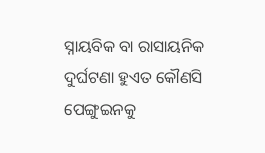ସ୍ନାୟବିକ ବା ରାସାୟନିକ ଦୁର୍ଘଟଣା ହୁଏତ କୌଣସି ପେଙ୍ଗୁଇନକୁ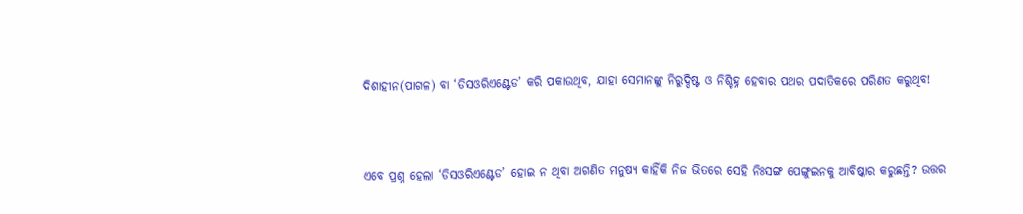ଦିଶାହୀନ(ପାଗଳ) ବା ‘ଡିସଓରିଏଣ୍ଟେଡ’ କରି ପକାଉଥିବ, ଯାହା ସେମାନଙ୍କୁ ନିରୁଦ୍ଦିଷ୍ଟ ଓ ନିଶ୍ଚିହ୍ନ ହେବାର ପଥର ପଦାତିକରେ ପରିଣତ କରୁଥିବ!



ଏବେ ପ୍ରଶ୍ନ ହେଲା ‘ଡିସଓରିଏଣ୍ଟେଡ’ ହୋଇ ନ ଥିବା ଅଗଣିତ ମନୁଷ୍ୟ କାହିଁକି ନିଜ ଭିତରେ ସେହି ନିଃସଙ୍ଗ ପେଙ୍ଗୁଇନକୁ ଆବିଷ୍କାର କରୁଛନ୍ତି? ଉତ୍ତର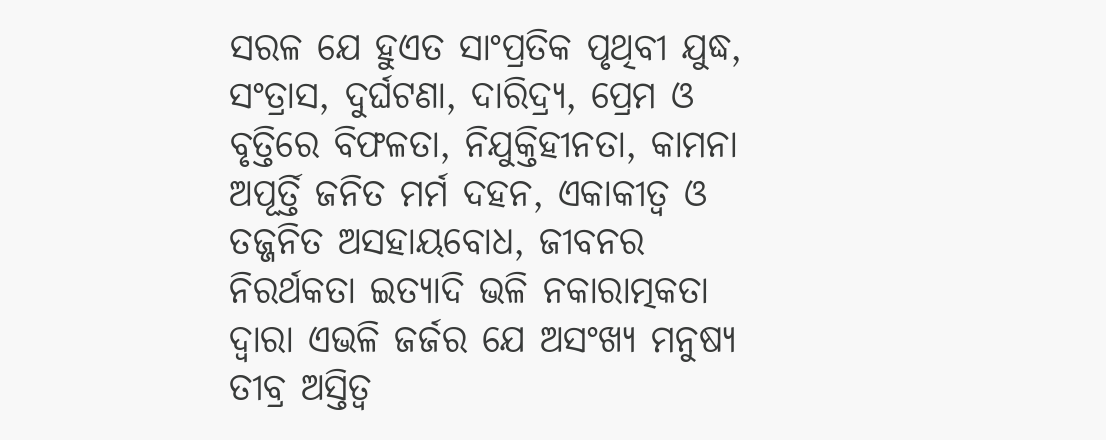ସରଳ ଯେ ହୁଏତ ସାଂପ୍ରତିକ ପୃଥିବୀ ଯୁଦ୍ଧ, ସଂତ୍ରାସ, ଦୁର୍ଘଟଣା, ଦାରିଦ୍ର୍ୟ, ପ୍ରେମ ଓ ବୃତ୍ତିରେ ବିଫଳତା, ନିଯୁକ୍ତିହୀନତା, କାମନା ଅପୂର୍ତ୍ତି ଜନିତ ମର୍ମ ଦହନ, ଏକାକୀତ୍ବ ଓ ତଜ୍ଜନିତ ଅସହାୟବୋଧ, ଜୀବନର ନିରର୍ଥକତା ଇତ୍ୟାଦି ଭଳି ନକାରାତ୍ମକତା ଦ୍ବାରା ଏଭଳି ଜର୍ଜର ଯେ ଅସଂଖ୍ୟ ମନୁଷ୍ୟ ତୀବ୍ର ଅସ୍ତିତ୍ବ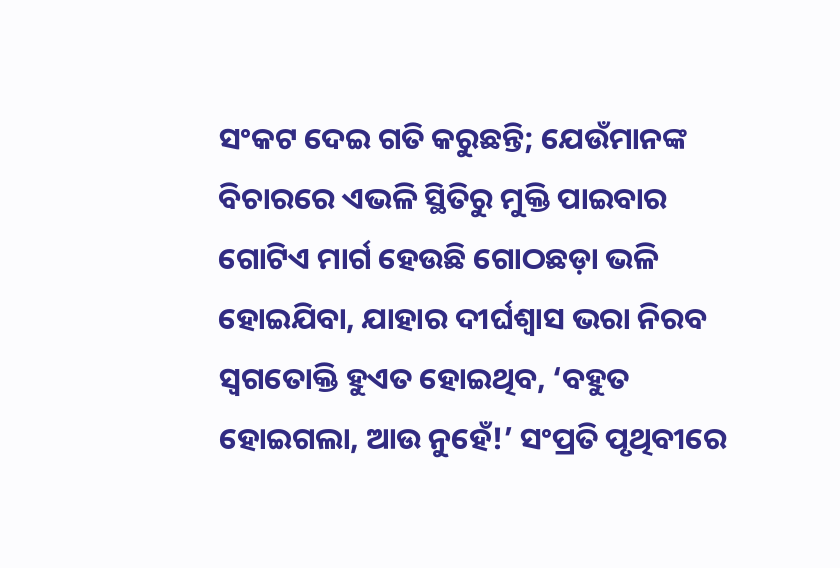ସଂକଟ ଦେଇ ଗତି କରୁଛନ୍ତି; ଯେଉଁମାନଙ୍କ ବିଚାରରେ ଏଭଳି ସ୍ଥିତିରୁ ମୁକ୍ତି ପାଇବାର ଗୋଟିଏ ମାର୍ଗ ହେଉଛି ଗୋଠଛଡ଼ା ଭଳି ହୋଇଯିବା, ଯାହାର ଦୀର୍ଘଶ୍ବାସ ଭରା ନିରବ ସ୍ବଗତୋକ୍ତି ହୁଏତ ହୋଇଥିବ, ‘ବହୁତ ହୋଇଗଲା, ଆଉ ନୁହେଁ!’ ସଂପ୍ରତି ପୃଥିବୀରେ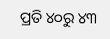ପ୍ରତି ୪୦ରୁ ୪୩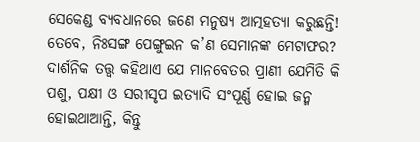ସେକେଣ୍ଡ ବ୍ୟବଧାନରେ ଜଣେ ମନୁଷ୍ୟ ଆତ୍ମହତ୍ୟା କରୁଛନ୍ତି! ତେବେ, ନିଃସଙ୍ଗ ପେଙ୍ଗୁଇନ କ’ଣ ସେମାନଙ୍କ ମେଟାଫର? ଦାର୍ଶନିକ ତତ୍ତ୍ବ କହିଥାଏ ଯେ ମାନବେତର ପ୍ରାଣୀ ଯେମିତି କି ପଶୁ, ପକ୍ଷୀ ଓ ସରୀସୃପ ଇତ୍ୟାଦି ସଂପୂର୍ଣ୍ଣ ହୋଇ ଜନ୍ମ ହୋଇଥାଆନ୍ତି, କିନ୍ତୁ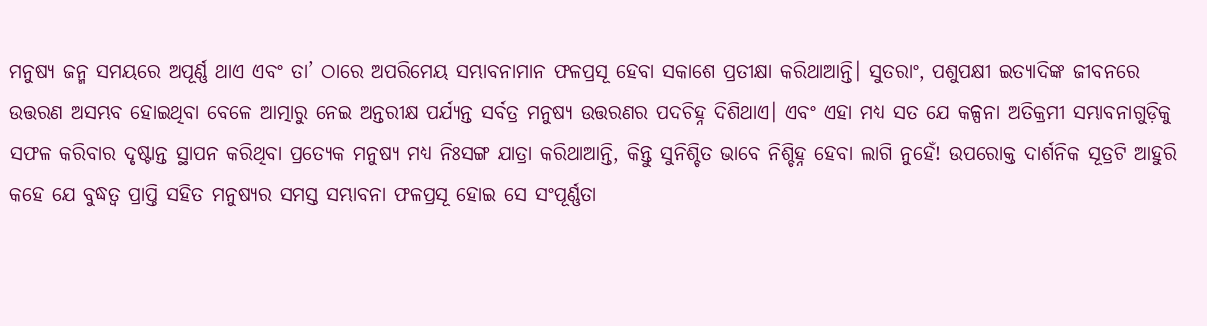ମନୁଷ୍ୟ ଜନ୍ମ ସମୟରେ ଅପୂର୍ଣ୍ଣ ଥାଏ ଏବଂ ତା’ ଠାରେ ଅପରିମେୟ ସମ୍ଭାବନାମାନ ଫଳପ୍ରସୂ ହେବା ସକାଶେ ପ୍ରତୀକ୍ଷା କରିଥାଆନ୍ତି। ସୁତରାଂ, ପଶୁପକ୍ଷୀ ଇତ୍ୟାଦିଙ୍କ ଜୀବନରେ ଉତ୍ତରଣ ଅସମ୍ଭବ ହୋଇଥିବା ବେଳେ ଆତ୍ମାରୁ ନେଇ ଅନ୍ତରୀକ୍ଷ ପର୍ଯ୍ୟନ୍ତ ସର୍ବତ୍ର ମନୁଷ୍ୟ ଉତ୍ତରଣର ପଦଚିହ୍ନ ଦିଶିଥାଏ। ଏବଂ ଏହା ମଧ୍ୟ ସତ ଯେ କଳ୍ପନା ଅତିକ୍ରମୀ ସମ୍ଭାବନାଗୁଡ଼ିକୁ ସଫଳ କରିବାର ଦୃଷ୍ଟାନ୍ତ ସ୍ଥାପନ କରିଥିବା ପ୍ରତ୍ୟେକ ମନୁଷ୍ୟ ମଧ୍ୟ ନିଃସଙ୍ଗ ଯାତ୍ରା କରିଥାଆନ୍ତି, କିନ୍ତୁ ସୁନିଶ୍ଚିତ ଭାବେ ନିଶ୍ଚିହ୍ନ ହେବା ଲାଗି ନୁହେଁ! ଉପରୋକ୍ତ ଦାର୍ଶନିକ ସୂତ୍ରଟି ଆହୁରି କହେ ଯେ ବୁଦ୍ଧତ୍ବ ପ୍ରାପ୍ତି ସହିତ ମନୁଷ୍ୟର ସମସ୍ତ ସମ୍ଭାବନା ଫଳପ୍ରସୂ ହୋଇ ସେ ସଂପୂର୍ଣ୍ଣତା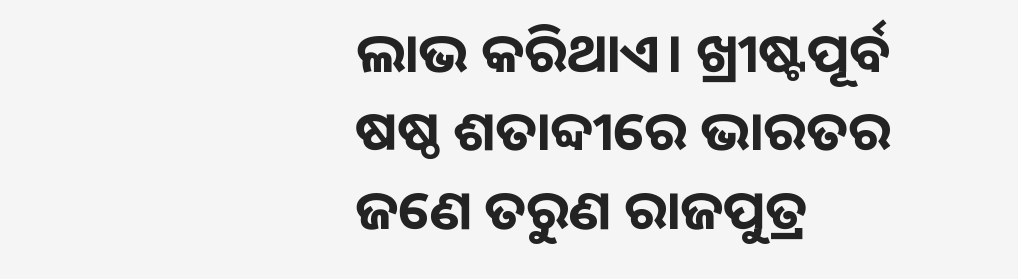ଲାଭ କରିଥାଏ। ଖ୍ରୀଷ୍ଟପୂର୍ବ ଷଷ୍ଠ ଶତାବ୍ଦୀରେ ଭାରତର ଜଣେ ତରୁଣ ରାଜପୁତ୍ର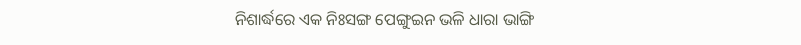ନିଶାର୍ଦ୍ଧରେ ଏକ ନିଃସଙ୍ଗ ପେଙ୍ଗୁଇନ ଭଳି ଧାରା ଭାଙ୍ଗି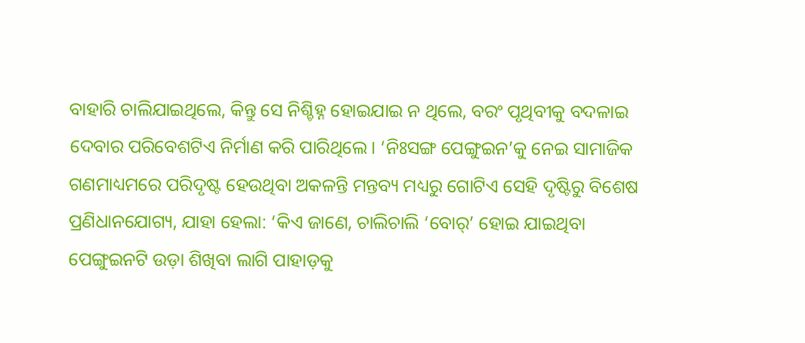ବାହାରି ଚାଲିଯାଇଥିଲେ, କିନ୍ତୁ ସେ ନିଶ୍ଚିହ୍ନ ହୋଇଯାଇ ନ ଥିଲେ, ବରଂ ପୃଥିବୀକୁ ବଦଳାଇ ଦେବାର ପରିବେଶଟିଏ ନିର୍ମାଣ କରି ପାରିଥିଲେ। ‘ନିଃସଙ୍ଗ ପେଙ୍ଗୁଇନ’କୁ ନେଇ ସାମାଜିକ ଗଣମାଧ୍ୟମରେ ପରିଦୃଷ୍ଟ ହେଉଥିବା ଅକଳନ୍ତି ମନ୍ତବ୍ୟ ମଧ୍ୟରୁ ଗୋଟିଏ ସେହି ଦୃଷ୍ଟିରୁ ବିଶେଷ ପ୍ରଣିଧାନଯୋଗ୍ୟ, ଯାହା ହେଲା: ‘କିଏ ଜାଣେ, ଚାଲିଚାଲି ‘ବୋର୍‌’ ହୋଇ ଯାଇଥିବା ପେଙ୍ଗୁଇନଟି ଉଡ଼ା ଶିଖିବା ଲାଗି ପାହାଡ଼କୁ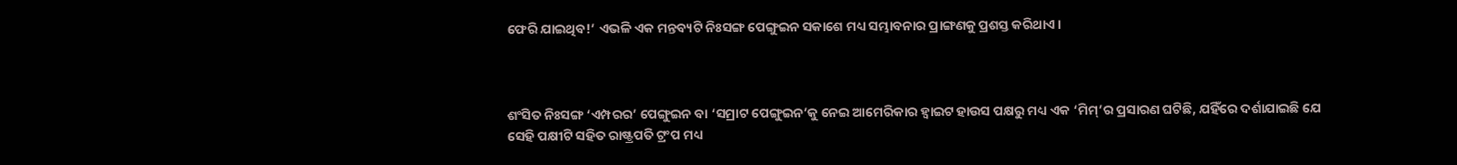ଫେରି ଯାଇଥିବ!’ ଏଭଳି ଏକ ମନ୍ତବ୍ୟଟି ନିଃସଙ୍ଗ ପେଙ୍ଗୁଇନ ସକାଶେ ମଧ୍ୟ ସମ୍ଭାବନାର ପ୍ରାଙ୍ଗଣକୁ ପ୍ରଶସ୍ତ କରିଥାଏ।



ଶଂସିତ ନିଃସଙ୍ଗ ‘ଏମ୍ପରର’ ପେଙ୍ଗୁଇନ ବା ‘ସମ୍ରାଟ ପେଙ୍ଗୁଇନ’କୁ ନେଇ ଆମେରିକାର ହ୍ବାଇଟ ହାଉସ ପକ୍ଷରୁ ମଧ୍ୟ ଏକ ‘ମିମ୍‌’ର ପ୍ରସାରଣ ଘଟିଛି, ଯହିଁରେ ଦର୍ଶାଯାଇଛି ଯେ ସେହି ପକ୍ଷୀଟି ସହିତ ରାଷ୍ଟ୍ରପତି ଟ୍ରଂପ ମଧ୍ୟ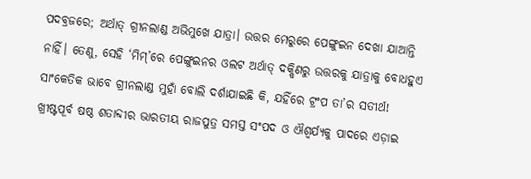ପଦବ୍ରଜରେ; ଅର୍ଥାତ୍‌ ଗ୍ରୀନଲାଣ୍ଡ ଅଭିମୁଖେ ଯାତ୍ରା। ଉତ୍ତର ମେରୁରେ ପେଙ୍ଗୁଇନ ଦେଖା ଯାଆନ୍ତି ନାହିଁ। ତେଣୁ, ସେହି ‘ମିମ୍‌’ରେ ପେଙ୍ଗୁଇନର ଓଲଟ ଅର୍ଥାତ୍ ଦକ୍ଷିଣରୁ ଉତ୍ତରକୁ ଯାତ୍ରାକୁ ବୋଧହୁଏ ସାଂକେତିକ ଭାବେ ଗ୍ରୀନଲାଣ୍ଡ ମୁହାଁ ବୋଲି ଦର୍ଶାଯାଇଛି କି, ଯହିଁରେ ଟ୍ରଂପ ତା’ର ସତୀର୍ଥ! ଖ୍ରୀଷ୍ଟପୂର୍ବ ଷଷ୍ଠ ଶତାବ୍ଦୀର ଭାରତୀୟ ରାଜପୁତ୍ର ସମସ୍ତ ସଂପଦ ଓ ଐଶ୍ବର୍ଯ୍ୟକୁ ପାଦରେ ଏଡ଼ାଇ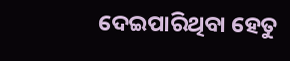ଦେଇପାରିଥିବା ହେତୁ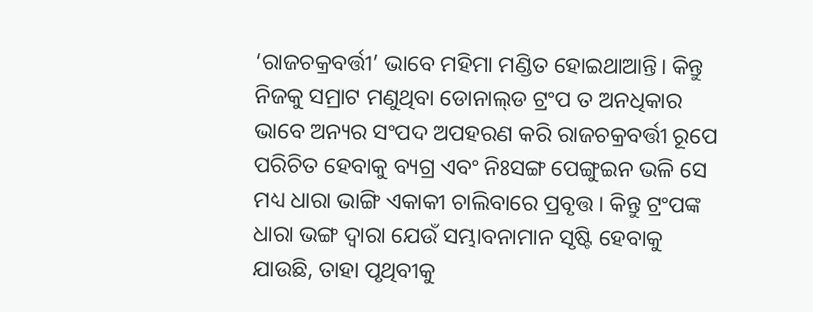‘ରାଜଚକ୍ରବର୍ତ୍ତୀ’ ଭାବେ ମହିମା ମଣ୍ଡିତ ହୋଇଥାଆନ୍ତି। କିନ୍ତୁ ନିଜକୁ ସମ୍ରାଟ ମଣୁଥିବା ଡୋନାଲ୍‌ଡ ଟ୍ରଂପ ତ ଅନଧିକାର ଭାବେ ଅନ୍ୟର ସଂପଦ ଅପହରଣ କରି ରାଜଚକ୍ରବର୍ତ୍ତୀ ରୂପେ ପରିଚିତ ହେବାକୁ ବ୍ୟଗ୍ର ଏବଂ ନିଃସଙ୍ଗ ପେଙ୍ଗୁଇନ ଭଳି ସେ ମଧ୍ୟ ଧାରା ଭାଙ୍ଗି ଏକାକୀ ଚାଲିବାରେ ପ୍ରବୃତ୍ତ। କିନ୍ତୁ ଟ୍ରଂପଙ୍କ ଧାରା ଭଙ୍ଗ ଦ୍ବାରା ଯେଉଁ ସମ୍ଭାବନାମାନ ସୃଷ୍ଟି ହେବାକୁ ଯାଉଛି, ତାହା ପୃଥିବୀକୁ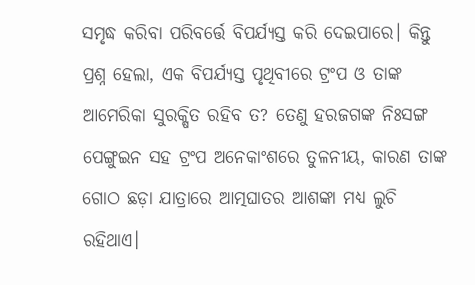ସମୃଦ୍ଧ କରିବା ପରିବର୍ତ୍ତେ ବିପର୍ଯ୍ୟସ୍ତ କରି ଦେଇପାରେ। କିନ୍ତୁ ପ୍ରଶ୍ନ ହେଲା, ଏକ ବିପର୍ଯ୍ୟସ୍ତ ପୃଥିବୀରେ ଟ୍ରଂପ ଓ ତାଙ୍କ ଆମେରିକା ସୁରକ୍ଷିତ ରହିବ ତ? ତେଣୁ ହରଜଗଙ୍କ ନିଃସଙ୍ଗ ପେଙ୍ଗୁଇନ ସହ ଟ୍ରଂପ ଅନେକାଂଶରେ ତୁଳନୀୟ, କାରଣ ତାଙ୍କ ଗୋଠ ଛଡ଼ା ଯାତ୍ରାରେ ଆତ୍ମଘାତର ଆଶଙ୍କା ମଧ୍ୟ ଲୁଚି ରହିଥାଏ।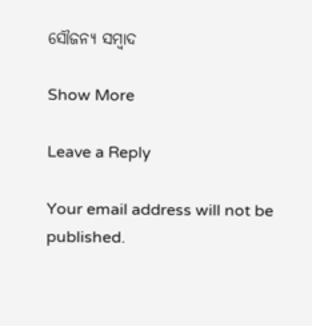ସୌଜନ୍ୟ ସମ୍ବାଦ

Show More

Leave a Reply

Your email address will not be published.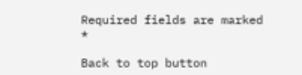Required fields are marked *

Back to top button